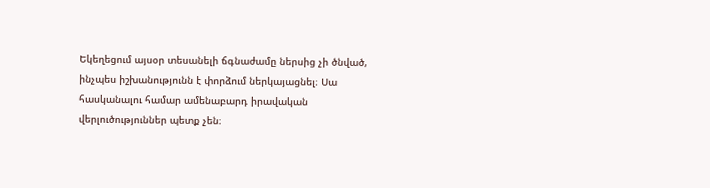Եկեղեցում այսօր տեսանելի ճգնաժամը ներսից չի ծնված, ինչպես իշխանությունն է փորձում ներկայացնել։ Սա հասկանալու համար ամենաբարդ իրավական վերլուծություններ պետք չեն։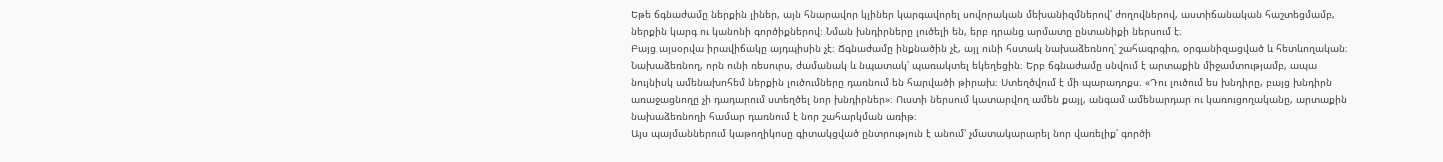Եթե ճգնաժամը ներքին լիներ, այն հնարավոր կլիներ կարգավորել սովորական մեխանիզմներով՝ ժողովներով, աստիճանական հաշտեցմամբ, ներքին կարգ ու կանոնի գործիքներով։ Նման խնդիրները լուծելի են, երբ դրանց արմատը ընտանիքի ներսում է։
Բայց այսօրվա իրավիճակը այդպիսին չէ։ Ճգնաժամը ինքնածին չէ, այլ ունի հստակ նախաձեռնող՝ շահագրգիռ, օրգանիզացված և հետևողական։ Նախաձեռնող, որն ունի ռեսուրս, ժամանակ և նպատակ՝ պառակտել եկեղեցին։ Երբ ճգնաժամը սնվում է արտաքին միջամտությամբ, ապա նույնիսկ ամենախոհեմ ներքին լուծումները դառնում են հարվածի թիրախ։ Ստեղծվում է մի պարադոքս. «Դու լուծում ես խնդիրը, բայց խնդիրն առաջացնողը չի դադարում ստեղծել նոր խնդիրներ»։ Ուստի ներսում կատարվող ամեն քայլ, անգամ ամենարդար ու կառուցողականը, արտաքին նախաձեռնողի համար դառնում է նոր շահարկման առիթ։
Այս պայմաններում կաթողիկոսը գիտակցված ընտրություն է անում՝ չմատակարարել նոր վառելիք՝ գործի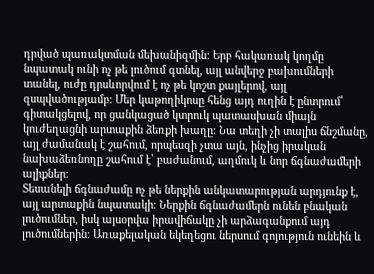դրված պառակտման մեխանիզմին։ Երբ հակառակ կողմը նպատակ ունի ոչ թե լուծում գտնել, այլ անվերջ բախումների տանել, ուժը դրսևորվում է ոչ թե կոշտ քայլերով, այլ զսպվածությամբ։ Մեր կաթողիկոսը հենց այդ ուղին է ընտրում՝ գիտակցելով, որ ցանկացած կտրուկ պատասխան միայն կուժեղացնի արտաքին ձեռքի խաղը։ Նա տեղի չի տալիս ճնշմանը, այլ ժամանակ է շահում, որպեսզի չտա այն, ինչից իրական նախաձեռնողը շահում է՝ բաժանում, աղմուկ և նոր ճգնաժամերի ալիքներ։
Տեսանելի ճգնաժամը ոչ թե ներքին անկատարության արդյունք է, այլ արտաքին նպատակի։ Ներքին ճգնաժամերն ունեն բնական լուծումներ, իսկ այսօրվա իրավիճակը չի արձագանքում այդ լուծումներին։ Առաքելական եկեղեցու ներսում գոյություն ունեին և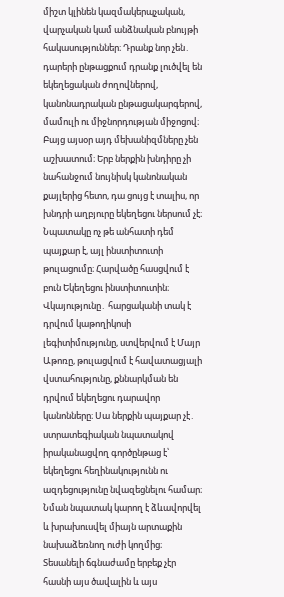միշտ կլինեն կազմակերպչական, վարչական կամ անձնական բնույթի հակասություններ։ Դրանք նոր չեն․ դարերի ընթացքում դրանք լուծվել են եկեղեցական ժողովներով, կանոնադրական ընթացակարգերով, մամուլի ու միջնորդության միջոցով։ Բայց այսօր այդ մեխանիզմները չեն աշխատում։ Երբ ներքին խնդիրը չի նահանջում նույնիսկ կանոնական քայլերից հետո, դա ցույց է տալիս, որ խնդրի աղբյուրը եկեղեցու ներսում չէ։ Նպատակը ոչ թե անհատի դեմ պայքար է, այլ ինստիտուտի թուլացումը։ Հարվածը հասցվում է բուն Եկեղեցու ինստիտուտին։ Վկայությունը․ հարցականի տակ է դրվում կաթողիկոսի լեգիտիմությունը, ստվերվում է Մայր Աթոռը, թուլացվում է հավատացյալի վստահությունը, քննարկման են դրվում եկեղեցու դարավոր կանոնները։ Սա ներքին պայքար չէ․ ստրատեգիական նպատակով իրականացվող գործընթաց է՝ եկեղեցու հեղինակությունն ու ազդեցությունը նվազեցնելու համար։ Նման նպատակ կարող է ձևավորվել և խրախուսվել միայն արտաքին նախաձեռնող ուժի կողմից։ Տեսանելի ճգնաժամը երբեք չէր հասնի այս ծավալին և այս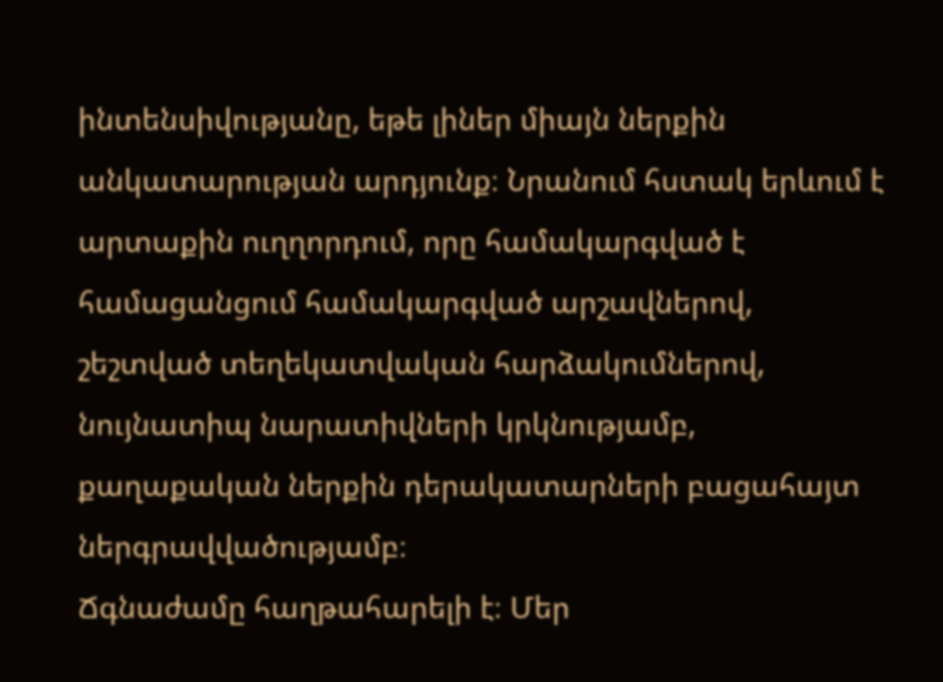ինտենսիվությանը, եթե լիներ միայն ներքին անկատարության արդյունք։ Նրանում հստակ երևում է արտաքին ուղղորդում, որը համակարգված է համացանցում համակարգված արշավներով, շեշտված տեղեկատվական հարձակումներով, նույնատիպ նարատիվների կրկնությամբ, քաղաքական ներքին դերակատարների բացահայտ ներգրավվածությամբ։
Ճգնաժամը հաղթահարելի է։ Մեր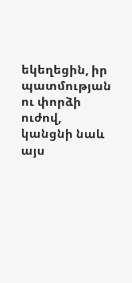եկեղեցին, իր պատմության ու փորձի ուժով, կանցնի նաև այս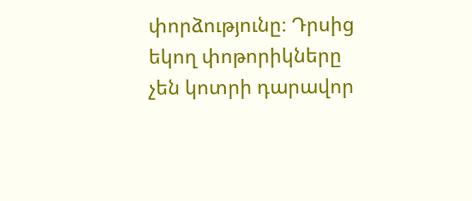փորձությունը։ Դրսից եկող փոթորիկները չեն կոտրի դարավոր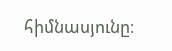հիմնասյունը։